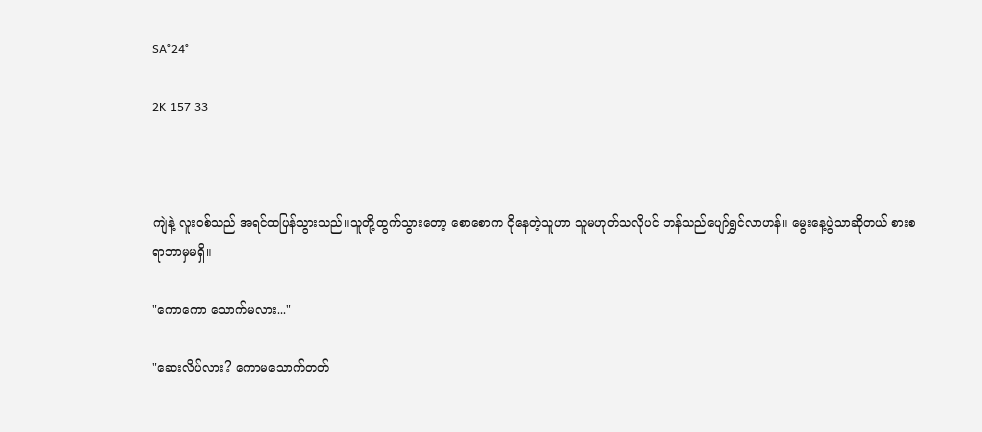SA°24°

2K 157 33



ကျဲနဲ့ လူးဝစ်သည် အရင်ထပြန်သွားသည်။သူတို့ထွက်သွားတော့ စောစောက ငိုနေတဲ့သူဟာ သူမဟုတ်သလိုပင် ဘန်သည်ပျော်ရွှင်လာဟန်။ မွေးနေ့ပွဲသာဆိုတယ် စားစရာဘာမှမရှိ။

"ကောကော သောက်မလား..."

"ဆေးလိပ်လား? ကောမသောက်တတ်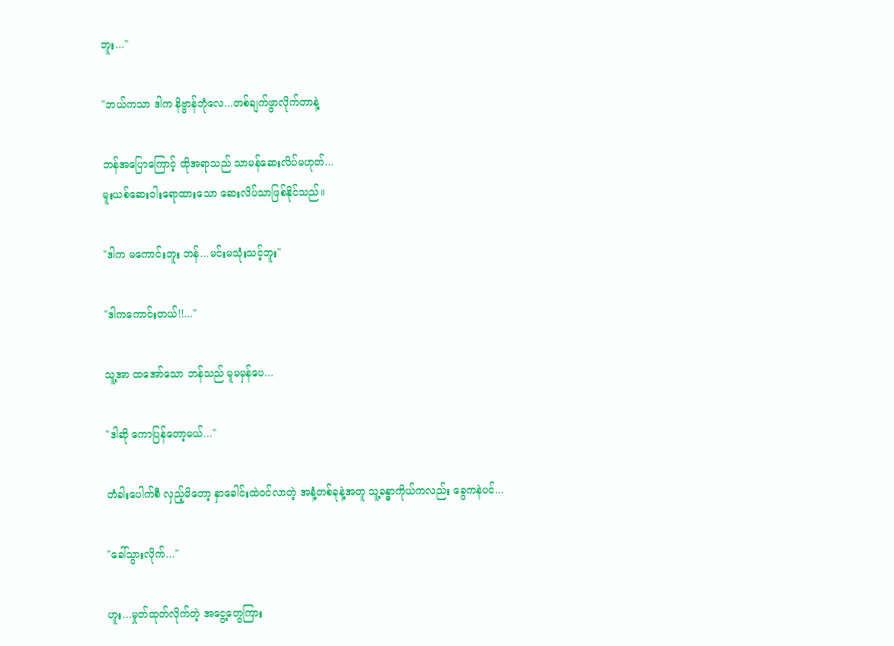ဘူး..."

"ဘယ်ကသာ ဒါက နိဗ္ဗာန်ဘုံလေ...တစ်ချက်ဖွာလိုက်တာနဲ့

ဘန်အပြောကြောင့် ထိုအရာသည် သာမန်ဆေးလိပ်မဟုတ်...
မူးယစ်ဆေးဝါးရောထားသော ဆေးလိပ်သာဖြစ်နိုင်သည်။

"ဒါက မကောင်းဘူး ဘန်...မင်းမသုံးသင့်ဘူး"

"ဒါကကောင်းတယ်!!..."

သူ့အာ ထအော်သော ဘန်သည် မူမမှန်ပေ...

"ဒါဆို ကောပြန်တော့မယ်..."

တံခါးပေါက်စီ လှည့်မိတော့ နှာခေါင်းထဲဝင်လာတဲ့ အနံ့တစ်ခုနဲ့အတူ သူ့ခန္ဓာကိုယ်ကလည်း ခွေကနဲပင်...

"ခေါ်သွားလိုက်..."

ဟူး...မှုတ်ထုတ်လိုက်တဲ့ အငွေ့တွေကြား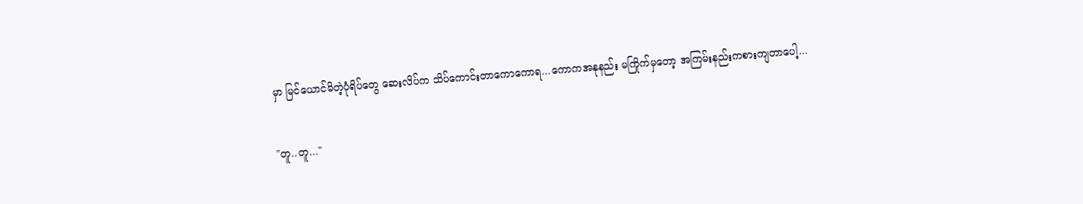မှာ မြင်ယောင်မိတဲ့ပုံရိပ်တွေ ဆေးလိပ်က သိပ်ကောင်းတာကောကောရ...ကောကအနုနည်း မကြိုက်မှတော့ အကြမ်းနည်းကစားကျတာပေါ့...

"တူ..တူ..."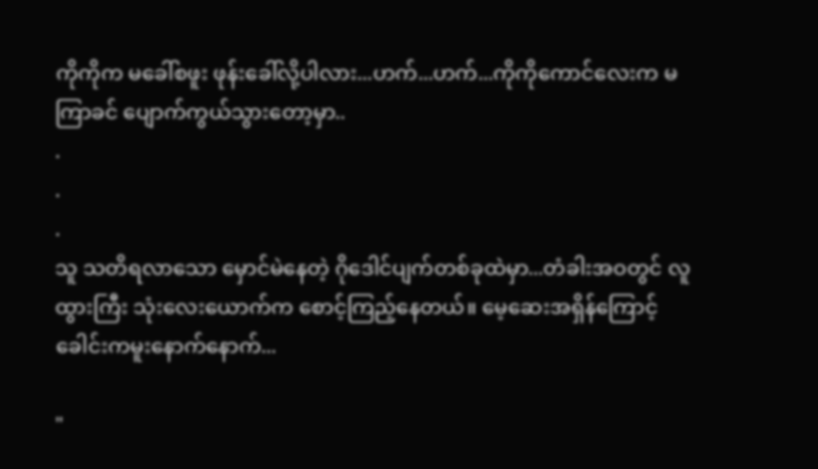ကိုကိုက မခေါ်စဖူး ဖုန်းခေါ်လို့ပါလား...ဟက်...ဟက်...ကိုကိုကောင်လေးက မကြာခင် ပျောက်ကွယ်သွားတော့မှာ..
.
.
.
သူ သတိရလာသော မှောင်မဲနေတဲ့ ဂိုဒေါင်ပျက်တစ်ခုထဲမှာ...တံခါးအဝတွင် လူထွားကြီး သုံးလေးယောက်က စောင့်ကြည့်နေတယ်။ မေ့ဆေးအရှိန်ကြောင့် ခေါင်းကမူးနောက်နောက်...

"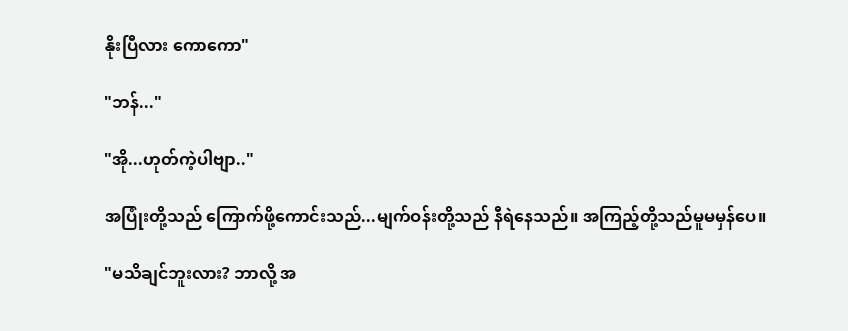နိုးပြီလား ကောကော"

"ဘန်..."

"အို...ဟုတ်ကဲ့ပါဗျာ.."

အပြုံးတို့သည် ကြောက်ဖို့ကောင်းသည်...မျက်ဝန်းတို့သည် နီရဲနေသည်။ အကြည့်တို့သည်မူမမှန်ပေ။

"မသိချင်ဘူးလား? ဘာလို့ အ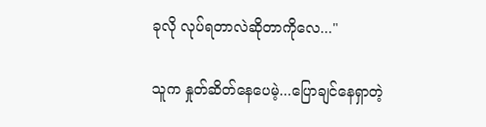ခုလို လုပ်ရတာလဲဆိုတာကိုလေ..."

သူက နှုတ်ဆိတ်နေပေမဲ့...ပြောချင်နေရှာတဲ့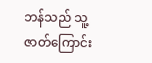ဘန်သည် သူ့ဇာတ်ကြောင်း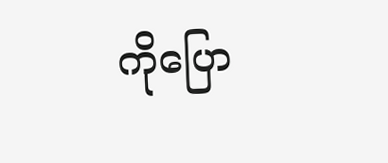ကိုပြော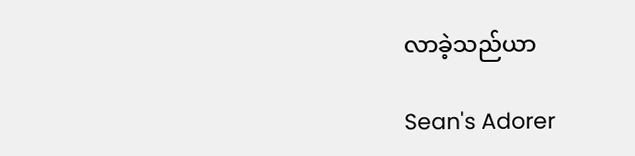လာခဲ့သည်ယာ

Sean's Adorer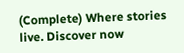(Complete) Where stories live. Discover now